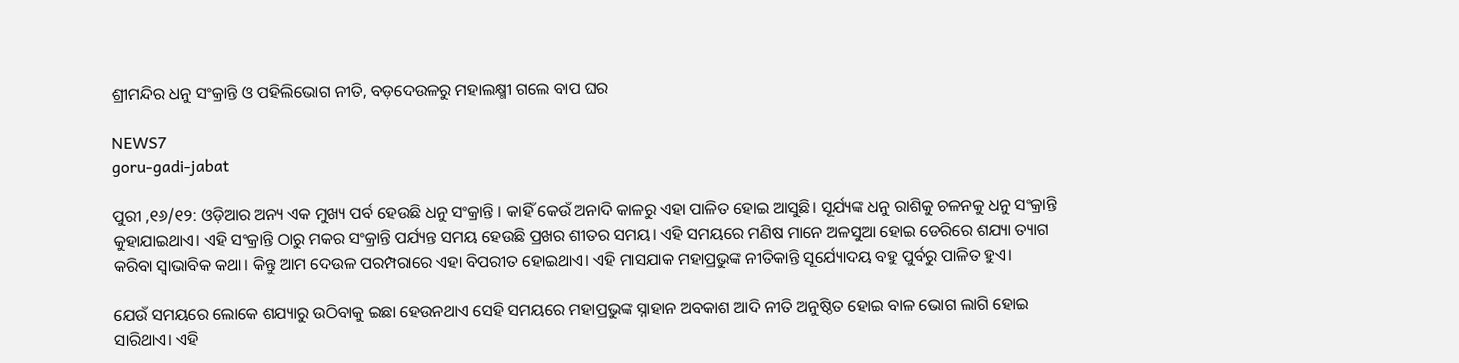ଶ୍ରୀମନ୍ଦିର ଧନୁ ସଂକ୍ରାନ୍ତି ଓ ପହିଲିଭୋଗ ନୀତି, ବଡ଼ଦେଉଳରୁ ମହାଲକ୍ଷ୍ମୀ ଗଲେ ବାପ ଘର

NEWS7
goru-gadi-jabat

ପୁରୀ ,୧୬/୧୨: ଓଡ଼ିଆର ଅନ୍ୟ ଏକ ମୁଖ୍ୟ ପର୍ବ ହେଉଛି ଧନୁ ସଂକ୍ରାନ୍ତି । କାହିଁ କେଉଁ ଅନାଦି କାଳରୁ ଏହା ପାଳିତ ହୋଇ ଆସୁଛି। ସୂର୍ଯ୍ୟଙ୍କ ଧନୁ ରାଶିକୁ ଚଳନକୁ ଧନୁ ସଂକ୍ରାନ୍ତି କୁହାଯାଇଥାଏ। ଏହି ସଂକ୍ରାନ୍ତି ଠାରୁ ମକର ସଂକ୍ରାନ୍ତି ପର୍ଯ୍ୟନ୍ତ ସମୟ ହେଉଛି ପ୍ରଖର ଶୀତର ସମୟ। ଏହି ସମୟରେ ମଣିଷ ମାନେ ଅଳସୁଆ ହୋଇ ଡେରିରେ ଶଯ୍ୟା ତ୍ୟାଗ କରିବା ସ୍ଵାଭାବିକ କଥା। କିନ୍ତୁ ଆମ ଦେଉଳ ପରମ୍ପରାରେ ଏହା ବିପରୀତ ହୋଇଥାଏ। ଏହି ମାସଯାକ ମହାପ୍ରଭୁଙ୍କ ନୀତିକାନ୍ତି ସୂର୍ଯ୍ୟୋଦୟ ବହୁ ପୁର୍ବରୁ ପାଳିତ ହୁଏ।

ଯେଉଁ ସମୟରେ ଲୋକେ ଶଯ୍ୟାରୁ ଉଠିବାକୁ ଇଛା ହେଉନଥାଏ ସେହି ସମୟରେ ମହାପ୍ରଭୁଙ୍କ ସ୍ନାହାନ ଅବକାଶ ଆଦି ନୀତି ଅନୁଷ୍ଠିତ ହୋଇ ବାଳ ଭୋଗ ଲାଗି ହୋଇ ସାରିଥାଏ। ଏହି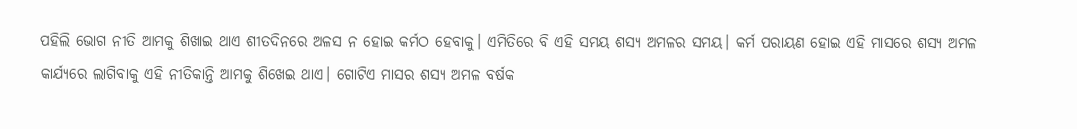ପହିଲି ଭୋଗ ନୀତି ଆମକୁ ଶିଖାଇ ଥାଏ ଶୀତଦିନରେ ଅଳସ ନ ହୋଇ କର୍ମଠ ହେବାକୁ। ଏମିତିରେ ବି ଏହି ସମୟ ଶସ୍ୟ ଅମଳର ସମୟ। କର୍ମ ପରାୟଣ ହୋଇ ଏହି ମାସରେ ଶସ୍ୟ ଅମଳ କାର୍ଯ୍ୟରେ ଲାଗିବାକୁ ଏହି ନୀତିକାନ୍ତି ଆମକୁ ଶିଖେଇ ଥାଏ। ଗୋଟିଏ ମାସର ଶସ୍ୟ ଅମଳ ବର୍ଷକ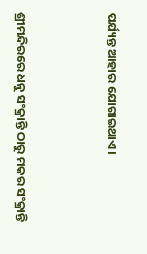ପର୍ଯ୍ୟନ୍ତ ଆହାର ଯୋଗାଇଥାଏ।



ଶ୍ରୀମନ୍ଦିରରେ ଧନୁ ସଂକ୍ରାନ୍ତି ଠାରୁ ମକର ସଂକ୍ରାନ୍ତି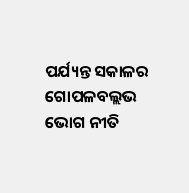ପର୍ଯ୍ୟନ୍ତ ସକାଳର ଗୋପଳବଲ୍ଲଭ ଭୋଗ ନୀତି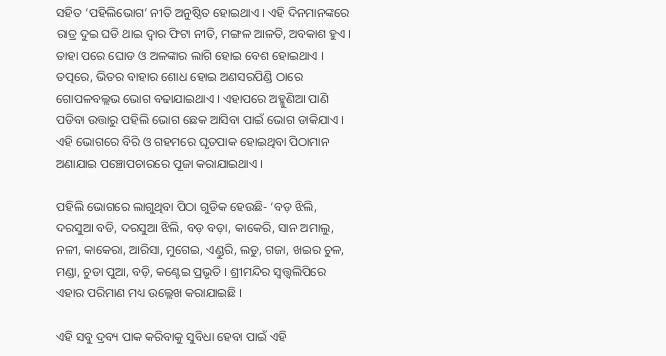ସହିତ ‘ପହିଲିଭୋଗ’ ନୀତି ଅନୁଷ୍ଠିତ ହୋଇଥାଏ । ଏହି ଦିନମାନଙ୍କରେ ରାତ୍ର ଦୁଇ ଘଡି ଥାଇ ଦ୍ୱାର ଫିଟା ନୀତି, ମଙ୍ଗଳ ଆଳତି, ଅବକାଶ ହୁଏ । ତାହା ପରେ ଘୋଡ ଓ ଅଳଙ୍କାର ଲାଗି ହୋଇ ବେଶ ହୋଇଥାଏ । ତତ୍ପରେ, ଭିତର ବାହାର ଶୋଧ ହୋଇ ଅଣସରପିଣ୍ଡି ଠାରେ ଗୋପଳବଲ୍ଲଭ ଭୋଗ ବଢାଯାଇଥାଏ । ଏହାପରେ ଅହ୍ମୁଣିଆ ପାଣି ପଡିବା ଉତ୍ତାରୁ ପହିଲି ଭୋଗ ଛେକ ଆସିବା ପାଇଁ ଭୋଗ ଡାକିଯାଏ । ଏହି ଭୋଗରେ ବିରି ଓ ଗହମରେ ଘୃତପାକ ହୋଇଥିବା ପିଠାମାନ ଅଣାଯାଇ ପଞ୍ଚୋପଚାରରେ ପୂଜା କରାଯାଇଥାଏ ।

ପହିଲି ଭୋଗରେ ଲାଗୁଥିବା ପିଠା ଗୁଡିକ ହେଉଛି- ‘ବଡ଼ ଝିଲି, ଦରସୁଆ ବଡି, ଦରସୁଆ ଝିଲି, ବଡ଼ ବଡ଼ା, କାକେରି, ସାନ ଅମାଲୁ, ନଳୀ, କାକେରା, ଆରିସା, ମୁଗେଇ, ଏଣ୍ଡୁରି, ଲଡୁ, ଗଜା, ଖଇର ଚୁଳ, ମଣ୍ଡା, ଚୁଡା ପୁଆ, ବଡ଼ି, କଣ୍ଟେଇ ପ୍ରଭୃତି । ଶ୍ରୀମନ୍ଦିର ସ୍ୱତ୍ତ୍ୱଲିପିରେ ଏହାର ପରିମାଣ ମଧ୍ୟ ଉଲ୍ଲେଖ କରାଯାଇଛି ।

ଏହି ସବୁ ଦ୍ରବ୍ୟ ପାକ କରିବାକୁ ସୁବିଧା ହେବା ପାଇଁ ଏହି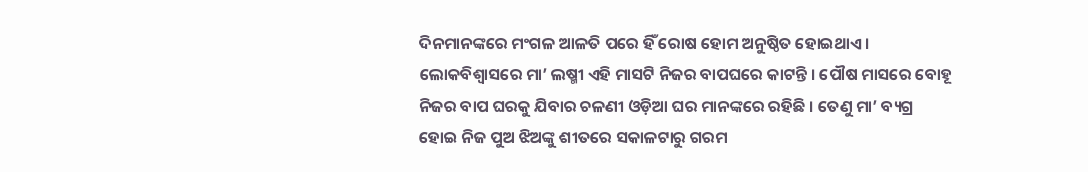ଦିନମାନଙ୍କରେ ମଂଗଳ ଆଳତି ପରେ ହିଁ ରୋଷ ହୋମ ଅନୁଷ୍ଠିତ ହୋଇଥାଏ । ଲୋକବିଶ୍ୱାସରେ ମା’ ଲଷ୍ମୀ ଏହି ମାସଟି ନିଜର ବାପଘରେ କାଟନ୍ତି । ପୌଷ ମାସରେ ବୋହୂ ନିଜର ବାପ ଘରକୁ ଯିବାର ଚଳଣୀ ଓଡ଼ିଆ ଘର ମାନଙ୍କରେ ରହିଛି । ତେଣୁ ମା’ ବ୍ୟଗ୍ର ହୋଇ ନିଜ ପୁଅ ଝିଅଙ୍କୁ ଶୀତରେ ସକାଳଟାରୁ ଗରମ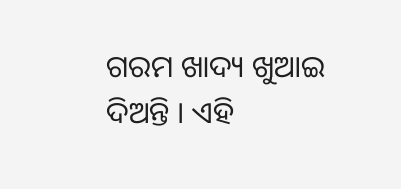ଗରମ ଖାଦ୍ୟ ଖୁଆଇ ଦିଅନ୍ତି । ଏହି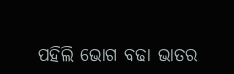ପହିଲି ଭୋଗ ବଢା ଭାତର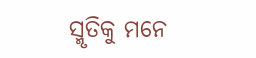ସ୍ମୃତିକୁ ମନେ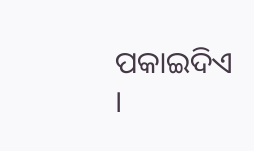ପକାଇଦିଏ ।